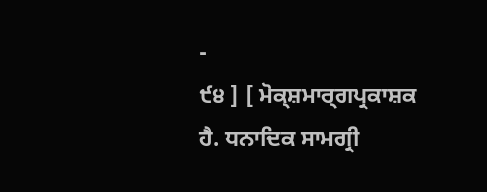-
੯੪ ] [ ਮੋਕ੍ਸ਼ਮਾਰ੍ਗਪ੍ਰਕਾਸ਼ਕ
ਹੈ. ਧਨਾਦਿਕ ਸਾਮਗ੍ਰੀ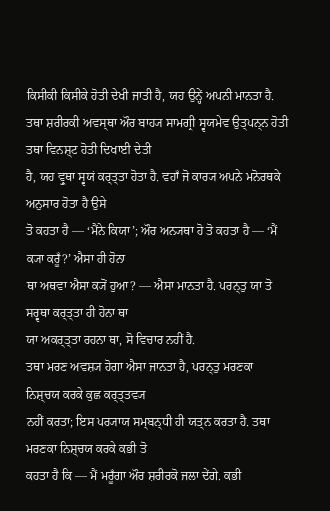ਕਿਸੀਕੀ ਕਿਸੀਕੇ ਹੋਤੀ ਦੇਖੀ ਜਾਤੀ ਹੈ, ਯਹ ਉਨ੍ਹੇਂ ਅਪਨੀ ਮਾਨਤਾ ਹੈ.
ਤਥਾ ਸ਼ਰੀਰਕੀ ਅਵਸ੍ਥਾ ਔਰ ਬਾਹ੍ਯ ਸਾਮਗ੍ਰੀ ਸ੍ਵਯਮੇਵ ਉਤ੍ਪਨ੍ਨ ਹੋਤੀ ਤਥਾ ਵਿਨਸ਼੍ਟ ਹੋਤੀ ਦਿਖਾਈ ਦੇਤੀ
ਹੈ, ਯਹ ਵ੍ਰੁਥਾ ਸ੍ਵਯਂ ਕਰ੍ਤ੍ਤਾ ਹੋਤਾ ਹੈ. ਵਹਾਁ ਜੋ ਕਾਰ੍ਯ ਅਪਨੇ ਮਨੋਰਥਕੇ ਅਨੁਸਾਰ ਹੋਤਾ ਹੈ ਉਸੇ
ਤੋ ਕਹਤਾ ਹੈ — ‘ਮੈਂਨੇ ਕਿਯਾ’; ਔਰ ਅਨ੍ਯਥਾ ਹੋ ਤੋ ਕਹਤਾ ਹੈ — ‘ਮੈਂ ਕ੍ਯਾ ਕਰੂਁ?’ ਐਸਾ ਹੀ ਹੋਨਾ
ਥਾ ਅਥਵਾ ਐਸਾ ਕ੍ਯੋਂ ਹੁਆ? — ਐਸਾ ਮਾਨਤਾ ਹੈ. ਪਰਨ੍ਤੁ ਯਾ ਤੋ ਸਰ੍ਵਥਾ ਕਰ੍ਤ੍ਤਾ ਹੀ ਹੋਨਾ ਥਾ
ਯਾ ਅਕਰ੍ਤ੍ਤਾ ਰਹਨਾ ਥਾ, ਸੋ ਵਿਚਾਰ ਨਹੀਂ ਹੈ.
ਤਥਾ ਮਰਣ ਅਵਸ਼੍ਯ ਹੋਗਾ ਐਸਾ ਜਾਨਤਾ ਹੈ, ਪਰਨ੍ਤੁ ਮਰਣਕਾ ਨਿਸ਼੍ਚਯ ਕਰਕੇ ਕੁਛ ਕਰ੍ਤ੍ਤਵ੍ਯ
ਨਹੀਂ ਕਰਤਾ; ਇਸ ਪਰ੍ਯਾਯ ਸਮ੍ਬਨ੍ਧੀ ਹੀ ਯਤ੍ਨ ਕਰਤਾ ਹੈ. ਤਥਾ ਮਰਣਕਾ ਨਿਸ਼੍ਚਯ ਕਰਕੇ ਕਭੀ ਤੋ
ਕਹਤਾ ਹੈ ਕਿ — ਮੈਂ ਮਰੂਁਗਾ ਔਰ ਸ਼ਰੀਰਕੋ ਜਲਾ ਦੇਂਗੇ. ਕਭੀ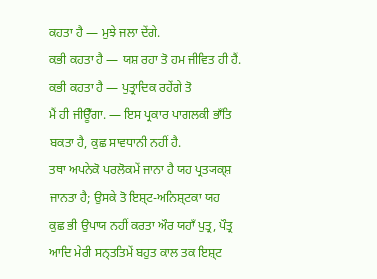ਕਹਤਾ ਹੈ — ਮੁਝੇ ਜਲਾ ਦੇਂਗੇ.
ਕਭੀ ਕਹਤਾ ਹੈ — ਯਸ਼ ਰਹਾ ਤੋ ਹਮ ਜੀਵਿਤ ਹੀ ਹੈਂ. ਕਭੀ ਕਹਤਾ ਹੈ — ਪੁਤ੍ਰਾਦਿਕ ਰਹੇਂਗੇ ਤੋ
ਮੈਂ ਹੀ ਜੀਊਁਗਾ. — ਇਸ ਪ੍ਰਕਾਰ ਪਾਗਲਕੀ ਭਾਁਤਿ ਬਕਤਾ ਹੈ, ਕੁਛ ਸਾਵਧਾਨੀ ਨਹੀਂ ਹੈ.
ਤਥਾ ਅਪਨੇਕੋ ਪਰਲੋਕਮੇਂ ਜਾਨਾ ਹੈ ਯਹ ਪ੍ਰਤ੍ਯਕ੍ਸ਼ ਜਾਨਤਾ ਹੈ; ਉਸਕੇ ਤੋ ਇਸ਼੍ਟ-ਅਨਿਸ਼੍ਟਕਾ ਯਹ
ਕੁਛ ਭੀ ਉਪਾਯ ਨਹੀਂ ਕਰਤਾ ਔਰ ਯਹਾਁ ਪੁਤ੍ਰ, ਪੌਤ੍ਰ ਆਦਿ ਮੇਰੀ ਸਨ੍ਤਤਿਮੇਂ ਬਹੁਤ ਕਾਲ ਤਕ ਇਸ਼੍ਟ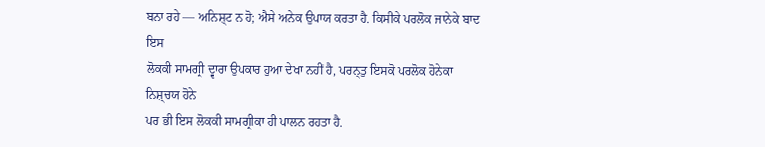ਬਨਾ ਰਹੇ — ਅਨਿਸ਼੍ਟ ਨ ਹੋ; ਐਸੇ ਅਨੇਕ ਉਪਾਯ ਕਰਤਾ ਹੈ. ਕਿਸੀਕੇ ਪਰਲੋਕ ਜਾਨੇਕੇ ਬਾਦ ਇਸ
ਲੋਕਕੀ ਸਾਮਗ੍ਰੀ ਦ੍ਵਾਰਾ ਉਪਕਾਰ ਹੁਆ ਦੇਖਾ ਨਹੀਂ ਹੈ, ਪਰਨ੍ਤੁ ਇਸਕੋ ਪਰਲੋਕ ਹੋਨੇਕਾ ਨਿਸ਼੍ਚਯ ਹੋਨੇ
ਪਰ ਭੀ ਇਸ ਲੋਕਕੀ ਸਾਮਗ੍ਰੀਕਾ ਹੀ ਪਾਲਨ ਰਹਤਾ ਹੈ.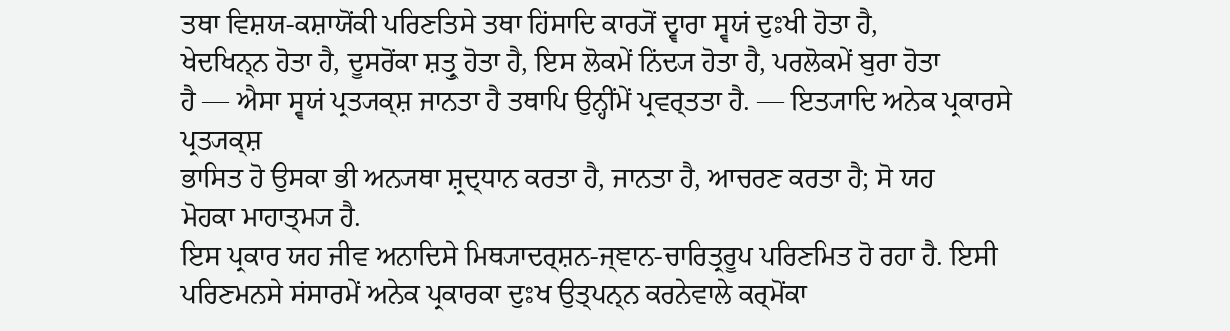ਤਥਾ ਵਿਸ਼ਯ-ਕਸ਼ਾਯੋਂਕੀ ਪਰਿਣਤਿਸੇ ਤਥਾ ਹਿਂਸਾਦਿ ਕਾਰ੍ਯੋਂ ਦ੍ਵਾਰਾ ਸ੍ਵਯਂ ਦੁਃਖੀ ਹੋਤਾ ਹੈ,
ਖੇਦਖਿਨ੍ਨ ਹੋਤਾ ਹੈ, ਦੂਸਰੋਂਕਾ ਸ਼ਤ੍ਰੁ ਹੋਤਾ ਹੈ, ਇਸ ਲੋਕਮੇਂ ਨਿਂਦ੍ਯ ਹੋਤਾ ਹੈ, ਪਰਲੋਕਮੇਂ ਬੁਰਾ ਹੋਤਾ
ਹੈ — ਐਸਾ ਸ੍ਵਯਂ ਪ੍ਰਤ੍ਯਕ੍ਸ਼ ਜਾਨਤਾ ਹੈ ਤਥਾਪਿ ਉਨ੍ਹੀਂਮੇਂ ਪ੍ਰਵਰ੍ਤਤਾ ਹੈ. — ਇਤ੍ਯਾਦਿ ਅਨੇਕ ਪ੍ਰਕਾਰਸੇ ਪ੍ਰਤ੍ਯਕ੍ਸ਼
ਭਾਸਿਤ ਹੋ ਉਸਕਾ ਭੀ ਅਨ੍ਯਥਾ ਸ਼੍ਰਦ੍ਧਾਨ ਕਰਤਾ ਹੈ, ਜਾਨਤਾ ਹੈ, ਆਚਰਣ ਕਰਤਾ ਹੈ; ਸੋ ਯਹ
ਮੋਹਕਾ ਮਾਹਾਤ੍ਮ੍ਯ ਹੈ.
ਇਸ ਪ੍ਰਕਾਰ ਯਹ ਜੀਵ ਅਨਾਦਿਸੇ ਮਿਥ੍ਯਾਦਰ੍ਸ਼ਨ-ਜ੍ਞਾਨ-ਚਾਰਿਤ੍ਰਰੂਪ ਪਰਿਣਮਿਤ ਹੋ ਰਹਾ ਹੈ. ਇਸੀ
ਪਰਿਣਮਨਸੇ ਸਂਸਾਰਮੇਂ ਅਨੇਕ ਪ੍ਰਕਾਰਕਾ ਦੁਃਖ ਉਤ੍ਪਨ੍ਨ ਕਰਨੇਵਾਲੇ ਕਰ੍ਮੋਂਕਾ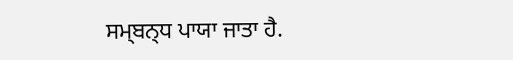ਸਮ੍ਬਨ੍ਧ ਪਾਯਾ ਜਾਤਾ ਹੈ.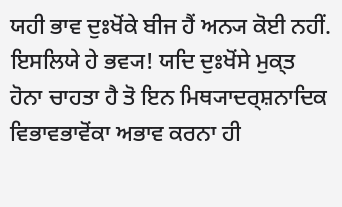ਯਹੀ ਭਾਵ ਦੁਃਖੋਂਕੇ ਬੀਜ ਹੈਂ ਅਨ੍ਯ ਕੋਈ ਨਹੀਂ.
ਇਸਲਿਯੇ ਹੇ ਭਵ੍ਯ! ਯਦਿ ਦੁਃਖੋਂਸੇ ਮੁਕ੍ਤ ਹੋਨਾ ਚਾਹਤਾ ਹੈ ਤੋ ਇਨ ਮਿਥ੍ਯਾਦਰ੍ਸ਼ਨਾਦਿਕ
ਵਿਭਾਵਭਾਵੋਂਕਾ ਅਭਾਵ ਕਰਨਾ ਹੀ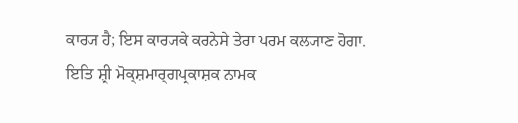ਕਾਰ੍ਯ ਹੈ; ਇਸ ਕਾਰ੍ਯਕੇ ਕਰਨੇਸੇ ਤੇਰਾ ਪਰਮ ਕਲ੍ਯਾਣ ਹੋਗਾ.
ਇਤਿ ਸ਼੍ਰੀ ਮੋਕ੍ਸ਼ਮਾਰ੍ਗਪ੍ਰਕਾਸ਼ਕ ਨਾਮਕ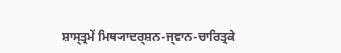ਸ਼ਾਸ੍ਤ੍ਰਮੇਂ ਮਿਥ੍ਯਾਦਰ੍ਸ਼ਨ-ਜ੍ਞਾਨ-ਚਾਰਿਤ੍ਰਕੇ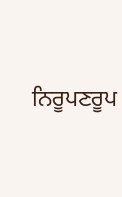ਨਿਰੂਪਣਰੂਪ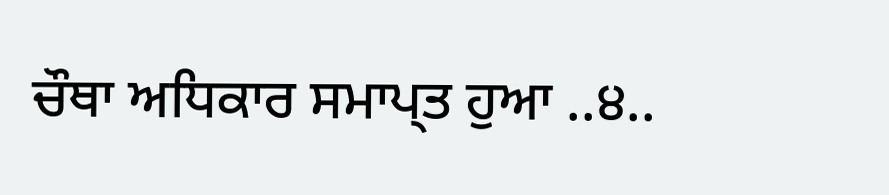ਚੌਥਾ ਅਧਿਕਾਰ ਸਮਾਪ੍ਤ ਹੁਆ ..੪..